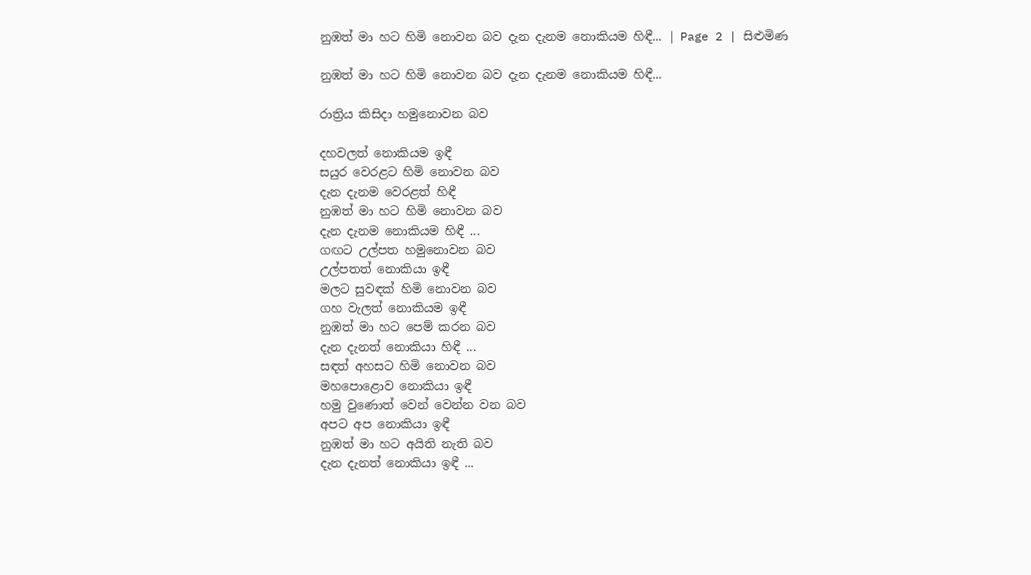නුඹත් මා හට හිමි නොවන බව දැන දැනම නොකියම හිඳී... | Page 2 | සිළුමිණ

නුඹත් මා හට හිමි නොවන බව දැන දැනම නොකියම හිඳී...

රාත්‍රිය කිසිදා හමුනොවන බව

දහවලත් නොකියම ඉඳී
සයුර වෙරළට හිමි නොවන බව
දැන දැනම වෙරළත් හිඳී
නුඹත් මා හට හිමි නොවන බව
දැන දැනම නොකියම හිඳී ...
ගඟට උල්පත හමුනොවන බව
උල්පතත් නොකියා ඉඳී
මලට සුවඳක් හිමි නොවන බව
ගහ වැලත් නොකියම ඉඳී
නුඹත් මා හට පෙම් කරන බව
දැන දැනත් නොකියා හිඳී ...
සඳත් අහසට හිමි නොවන බව
මහපොළොව නොකියා ඉඳී
හමු වුණොත් වෙන් වෙන්න වන බව
අපට අප නොකියා ඉඳී
නුඹත් මා හට අයිති නැති බව
දැන දැනත් නොකියා ඉඳී ...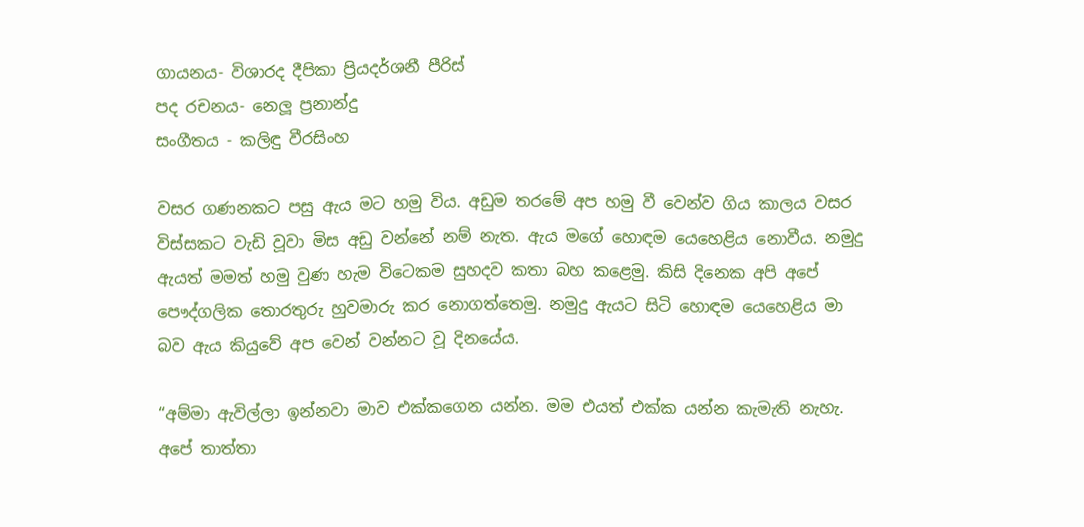ගායනය- විශාරද දීපිකා ප්‍රියදර්ශනී පීරිස්
පද රචනය- නෙලූ ප්‍රනාන්දු
සංගීතය - කලිඳු වීරසිංහ

වසර ගණනකට පසු ඇය මට හමු විය. අඩුම තරමේ අප හමු වී වෙන්ව ගිය කාලය වසර විස්සකට වැඩි වූවා මිස අඩු වන්නේ නම් නැත. ඇය මගේ හොඳම යෙහෙළිය නොවීය. නමුදු ඇයත් මමත් හමු වුණ හැම විටෙකම සුහදව කතා බහ කළෙමු. කිසි දිනෙක අපි අපේ පෞද්ගලික තොරතුරු හුවමාරු කර නොගත්තෙමු. නමුදු ඇයට සිටි හොඳම යෙහෙළිය මා බව ඇය කියුවේ අප වෙන් වන්නට වූ දිනයේය.

“අම්මා ඇවිල්ලා ඉන්නවා මාව එක්කගෙන යන්න. මම එයත් එක්ක යන්න කැමැති නැහැ. අපේ තාත්තා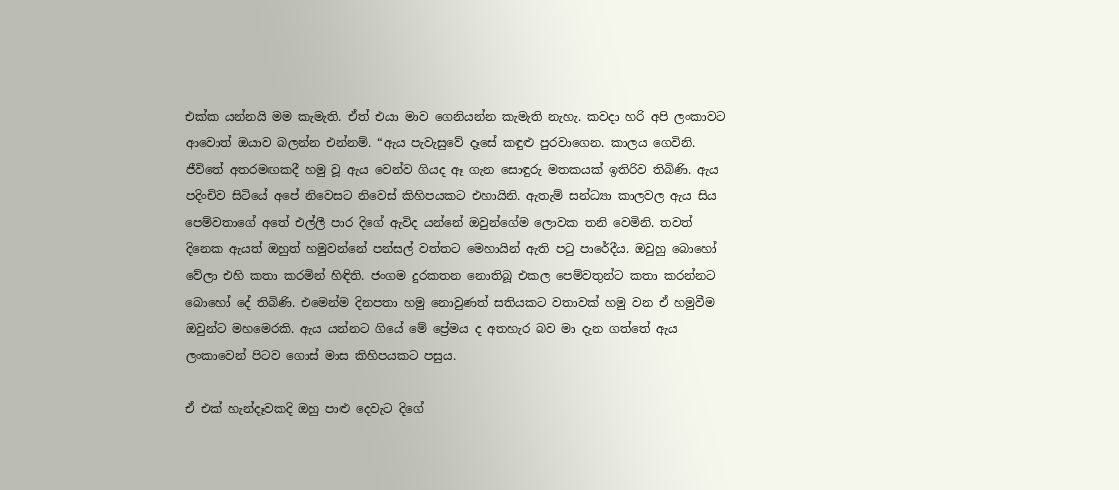එක්ක යන්නයි මම කැමැති. ඒත් එයා මාව ගෙනියන්න කැමැති නැහැ. කවදා හරි අපි ලංකාවට ආවොත් ඔයාව බලන්න එන්නම්. “ඇය පැවැසුවේ දෑසේ කඳුළු පුරවාගෙන. කාලය ගෙවිනි. ජීවිතේ අතරමඟකදී හමු වූ ඇය වෙන්ව ගියද ඈ ගැන සොඳුරු මතකයක් ඉතිරිව තිබිණි. ඇය පදිංචිව සිටියේ අපේ නිවෙසට නිවෙස් කිහිපයකට එහායිනි. ඇතැම් සන්ධ්‍යා කාලවල ඇය සිය පෙම්වතාගේ අතේ එල්ලී පාර දිගේ ඇවිද යන්නේ ඔවුන්ගේම ලොවක තනි වෙමිනි. තවත් දිනෙක ඇයත් ඔහුත් හමුවන්නේ පන්සල් වත්තට මෙහායින් ඇති පටු පාරේදීය. ඔවුහු බොහෝ වේලා එහි කතා කරමින් හිඳිති. ජංගම දුරකතන නොතිබූ එකල පෙම්වතුන්ට කතා කරන්නට බොහෝ දේ තිබිණි. එමෙන්ම දිනපතා හමු නොවුණත් සතියකට වතාවක් හමු වන ඒ හමුවීම ඔවුන්ට මහමෙරකි. ඇය යන්නට ගියේ මේ ප්‍රේමය ද අතහැර බව මා දැන ගත්තේ ඇය ලංකාවෙන් පිටව ගොස් මාස කිහිපයකට පසුය.

ඒ එක් හැන්දෑවකදි ඔහු පාළු දෙවැට දිගේ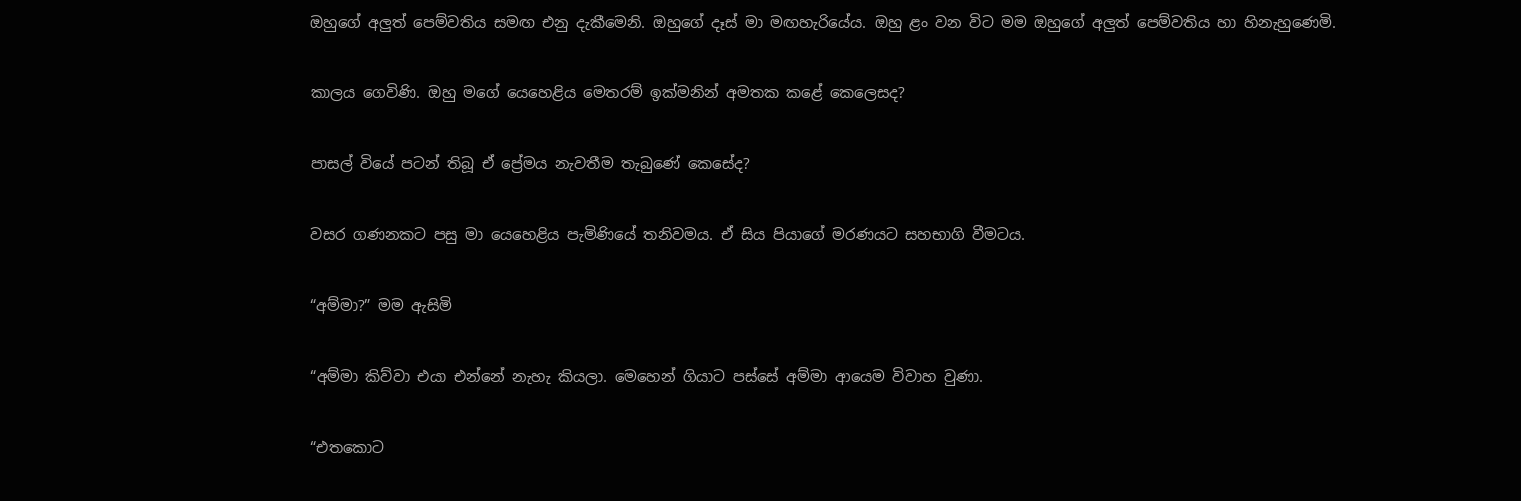ඔහුගේ අලුත් පෙම්වතිය සමඟ එනු දැකීමෙනි. ඔහුගේ දෑස් මා මඟහැරියේය. ඔහු ළං වන විට මම ඔහුගේ අලුත් පෙම්වතිය හා හිනැහුණෙමි.

කාලය ගෙවිණි. ඔහු මගේ යෙහෙළිය මෙතරම් ඉක්මනින් අමතක කළේ කෙලෙසද?

පාසල් වියේ පටන් තිබූ ඒ ප්‍රේමය නැවතීම තැබුණේ කෙසේද?

වසර ගණනකට පසු මා යෙහෙළිය පැමිණියේ තනිවමය. ඒ සිය පියාගේ මරණයට සහභාගි වීමටය.

“අම්මා?” මම ඇසිමි

“අම්මා කිව්වා එයා එන්නේ නැහැ කියලා. මෙහෙන් ගියාට පස්සේ අම්මා ආයෙම විවාහ වුණා.

“එතකොට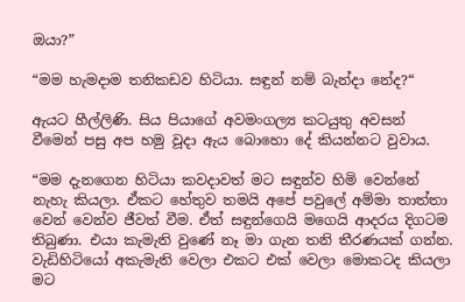ඔයා?”

“මම හැමදාම තනිකඩව හිටියා. සඳුන් නම් බැන්දා නේද?“

ඇයට හීල්ලිණි. සිය පියාගේ අවමංගල්‍ය කටයුතු අවසන් වීමෙන් පසු අප හමු වූදා ඇය බොහො දේ කියන්නට වුවාය.

“මම දැනගෙන හිටියා කවදාවත් මට සඳුන්ව හිමි වෙන්නේ නැහැ කියලා. ඒකට හේතුව තමයි අපේ පවුලේ අම්මා තාත්තා වෙන් වෙන්ව ජීවත් වීම. ඒත් සඳුන්ගෙයි මගෙයි ආදරය දිගටම තිබුණා. එයා කැමැති වුණේ නෑ මා ගැන තනි තීරණයක් ගන්න. වැඩිහිටියෝ අකැමැති වෙලා එකට එක් වෙලා මොකටද කියලා මට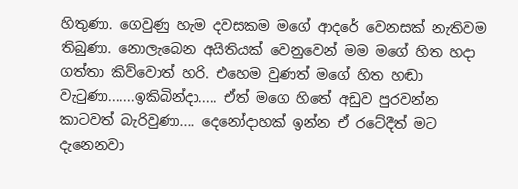හිතුණා. ගෙවුණු හැම දවසකම මගේ ආදරේ වෙනසක් නැතිවම තිබුණා. නොලැබෙන අයිතියක් වෙනුවෙන් මම මගේ හිත හදා ගත්තා කිව්වොත් හරි. එහෙම වුණත් මගේ හිත හඬා වැටුණා.......ඉකිබින්දා..... ඒත් මගෙ හිතේ අඩුව පුරවන්න කාටවත් බැරිවුණා.... දෙනෝදාහක් ඉන්න ඒ රටේදීත් මට දැනෙනවා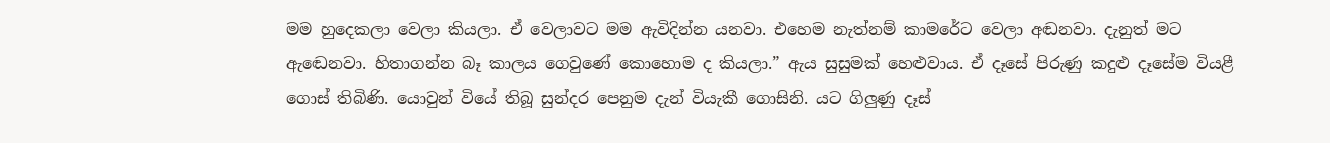මම හුදෙකලා වෙලා කියලා. ඒ වෙලාවට මම ඇවිදින්න යනවා. එහෙම නැත්නම් කාමරේට වෙලා අඬනවා. දැනුත් මට ඇඬෙනවා. හිතාගන්න බෑ කාලය ගෙවුණේ කොහොම ද කියලා.” ඇය සුසුමක් හෙළුවාය. ඒ දෑසේ පිරුණු කදුළු දෑසේම වියළී ගොස් තිබිණි. යොවුන් වියේ තිබූ සුන්දර පෙනුම දැන් වියැකී ගොසිනි. යට ගිලුණු දෑස්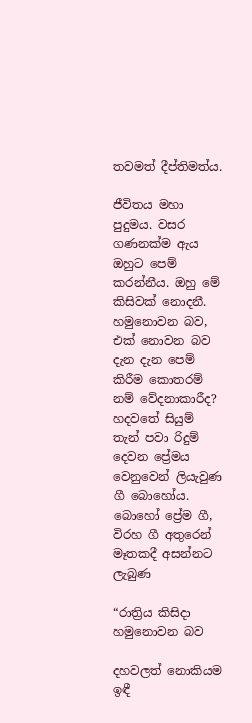තවමත් දීප්තිමත්ය.

ජීවිතය මහා පුදුමය. වසර ගණනක්ම ඇය ඔහුට පෙම් කරන්නීය. ඔහු මේ කිසිවක් නොදනී. හමුනොවන බව, එක් නොවන බව දැන දැන පෙම් කිරීම කොතරම් නම් වේදනාකාරීද? හදවතේ සියුම් තැන් පවා රිදුම් දෙවන ප්‍රේමය වෙනුවෙන් ලියැවුණ ගී බොහෝය. බොහෝ ප්‍රේම ගී, විරහ ගී අතුරෙන් මෑතකදී අසන්නට ලැබුණ

“රාත්‍රිය කිසිදා හමුනොවන බව

දහවලත් නොකියම ඉඳී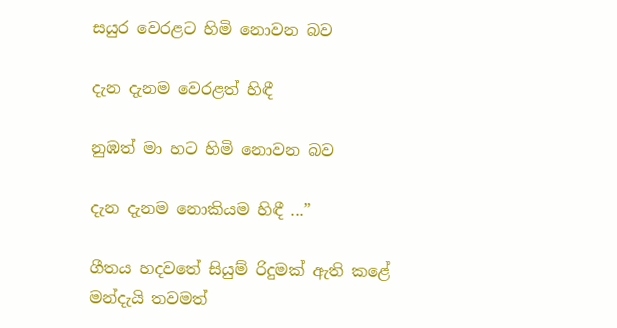සයුර වෙරළට හිමි නොවන බව

දැන දැනම වෙරළත් හිඳී

නුඹත් මා හට හිමි නොවන බව

දැන දැනම නොකියම හිඳී ...”

ගීතය හදවතේ සියුම් රිදුමක් ඇති කළේ මන්දැයි තවමත්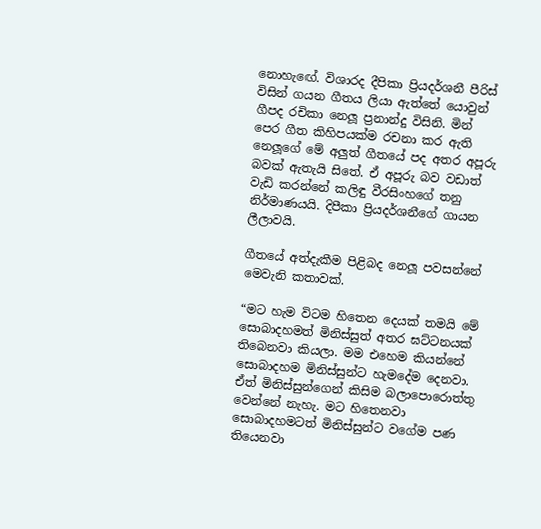නොහැඟේ. විශාරද දීපිකා ප්‍රියදර්ශනී පීරිස් විසින් ගයන ගීතය ලියා ඇත්තේ යොවුන් ගීපද රචිකා නෙලූ ප්‍රනාන්දු විසිනි. මින් පෙර ගීත කිහිපයක්ම රචනා කර ඇති නෙලූගේ මේ අලුත් ගීතයේ පද අතර අපූරු බවක් ඇතැයි සිතේ. ඒ අපූරු බව වඩාත් වැඩි කරන්නේ කලිඳු වීරසිංහගේ තනු නිර්මාණයයි. දිපීකා ප්‍රියදර්ශනීගේ ගායන ලීලාවයි.

ගීතයේ අත්දැකීම පිළිබද නෙලූ පවසන්නේ මෙවැනි කතාවක්.

“මට හැම විටම හිතෙන දෙයක් තමයි මේ සොබාදහමත් මිනිස්සුත් අතර ඝට්ටනයක් තිබෙනවා කියලා. මම එහෙම කියන්නේ සොබාදහම මිනිස්සුන්ට හැමදේම දෙනවා. ඒත් මිනිස්සුන්ගෙන් කිසිම බලාපොරොත්තු වෙන්නේ නැහැ. මට හිතෙනවා සොබාදහමටත් මිනිස්සුන්ට වගේම පණ තියෙනවා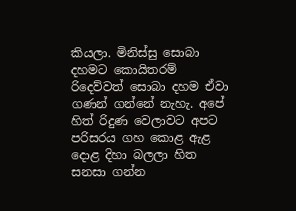කියලා. මිනිස්සු සොබා දහමට කොයිතරම් රිදෙව්වත් සොබා දහම ඒවා ගණන් ගන්නේ නැහැ. අපේ හිත් රිදුණ වෙලාවට අපට පරිසරය ගහ කොළ ඇළ දොළ දිහා බලලා හිත සනසා ගන්න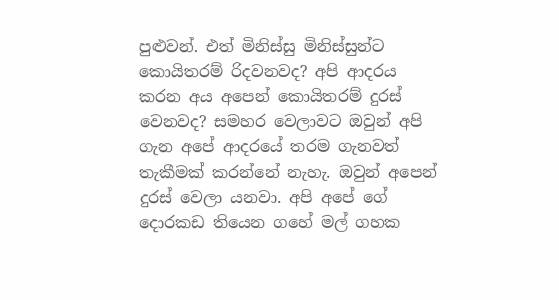පුළුවන්. එත් මිනිස්සු මිනිස්සුන්ට කොයිතරම් රිදවනවද? අපි ආදරය කරන අය අපෙන් කොයිතරම් දුරස් වෙනවද? සමහර වෙලාවට ඔවුන් අපි ගැන අපේ ආදරයේ තරම ගැනවත් තැකීමක් කරන්නේ නැහැ. ඔවුන් අපෙන් දුරස් වෙලා යනවා. අපි අපේ ගේ දොරකඩ තියෙන ගහේ මල් ගහක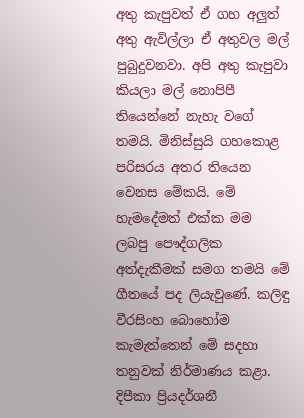අතු කැපුවත් ඒ ගහ අලුත් අතු ඇවිල්ලා ඒ අතුවල මල් පුබුදුවනවා. අපි අතු කැපුවා කියලා මල් නොපිපී තියෙන්නේ නැහැ වගේ තමයි. මිනිස්සුයි ගහකොළ පරිසරය අතර තියෙන වෙනස මේකයි. මේ හැමදේමත් එක්ක මම ලබපු පෞද්ගලික අත්දැකීමක් සමග තමයි මේ ගීතයේ පද ලියැවුණේ. කලිඳු වීරසිංහ බොහෝම කැමැත්තෙන් මේ සදහා තනුවක් නිර්මාණය කළා. දිපීකා ප්‍රියදර්ශනී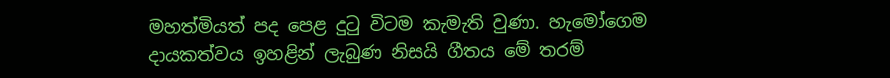මහත්මියත් පද පෙළ දුටු විටම කැමැති වුණා. හැමෝගෙම දායකත්වය ඉහළින් ලැබුණ නිසයි ගීතය මේ තරම්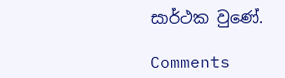සාර්ථක වුණේ.

Comments